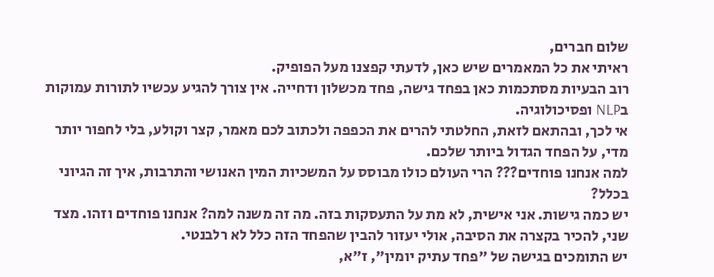שלום חברים,
ראיתי את כל המאמרים שיש כאן, לדעתי קפצנו מעל הפופיק.
רוב הבעיות מסתכמות כאן בפחד גישה, פחד מכשלון ודחייה. אין צורך להגיע עכשיו לתורות עמוקות בNLP ופסיכולוגיה.
אי לכך, ובהתאם לזאת, החלטתי להרים את הכפפה ולכתוב לכם מאמר, קצר וקולע, בלי לחפור יותר מדי, על הפחד הגדול ביותר שלכם.
למה אנחנו פוחדים??? הרי העולם כולו מבוסס על המשכיות המין האנושי והתרבות, איך זה הגיוני בכלל?
יש כמה גישות. אני אישית, לא מת על התעסקות בזה. מה זה משנה למה? אנחנו פוחדים וזהו. מצד שני, להכיר בקצרה את הסיבה, אולי יעזור להבין שהפחד הזה כלל לא רלבנטי.
יש התומכים בגישה של "פחד עתיק יומין", ז"א,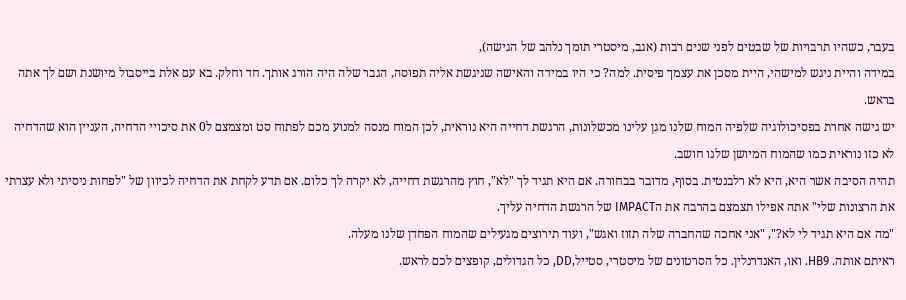בעבר, כשהיו תרבויות של שבטים לפני שנים רבות (אגב, מיסטרי תומך נלהב של הגישה),
במידה והיית ניגש למישהי, היית מסכן את עצמך פיסית. למה? כי היו במידה והאישה שניגשת אליה תפוסה, הגבר שלה היה הורג אותך. חד וחלק. בא עם אלת בייסבול מיושנת ושם לך אתה בראש.
יש גישה אחרת בפסיכולוגיה שלפיה המוח שלנו מגן עלינו מכשלונות, הרגשת דחייה היא נוראית, לכן המוח מנסה למנוע מכם לפתוח סט ומצמצם ל0 את סיכויי הדחיה, העניין הוא שהדחיה לא כזו נוראית כמו שהמוח המיושן שלנו חושב.
תהיה הסיבה אשר היא, היא לא רלבנטית. בסוף, מדובר בבחורה. אם היא תגיד לך "לא", חוץ מהרגשת דחייה, לא יקרה לך כלום. אם תדע לקחת את הדחיה לכיוון של "לפחות ניסיתי ולא עצרתי את הרצונות שלי" אתה אפילו תצמצם בהרבה את הIMPACT של הרגשת הדחיה עליך.
"מה אם היא תגיד לי לא?", "אני אחכה שהחברה שלה תזוז ואגש", ועוד תירוצים מגעילים שהמוח הפחדן שלנו מעלה.
ראיתם אותה. HB9. ואו, האנדרנלין. כל הסרטונים של מיסטרי, סטייל,DD, כל הגדולים, קופצים לכם לראש.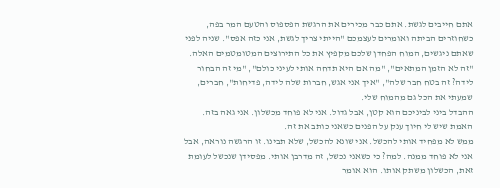אתם חייבים לגשת. אתם כבר מכירים את הרגשת הפספוס והטעם המר בפה, כשחוזרים הביתה ואומרים לעצמכם "הייתי צריך לגשת, אני כזה אפס". שניה לפני שאתם ניגשים, המוח הפחדן שלכם מקפיץ את כל התירוצים המטומטמים האלה.
"זה לא הזמן המתאים", "מה אם היא תדחה אותי לעיני כולם", "מי זה הבחור לידה? זה בטח חבר שלה", "איך אני אגש, חברות שלה לידה, פדיחות", חברים, שמעתי את הכל גם מהמוח שלי.
ההבדל ביני לביניכם הוא קטן, אבל גדול. אני לא פוחד מכשלון. אני גאה בזה. האמת שיש לי חיוך ענק על הפנים כשאני כותב את זה.
ממש לא מפחיד אותי להכשל. אני שונא להכשל, שלא תבינו. זו הרגשה נוראה, אבל אני לא פוחד ממנה. למה? כי כשאני נכשל, זה מדרבן אותי. מפסידן שנכשל לעומת זאת, הכשלון משתק אותו. הוא אומר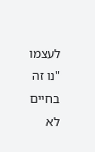לעצמו "נו זה בחיים לא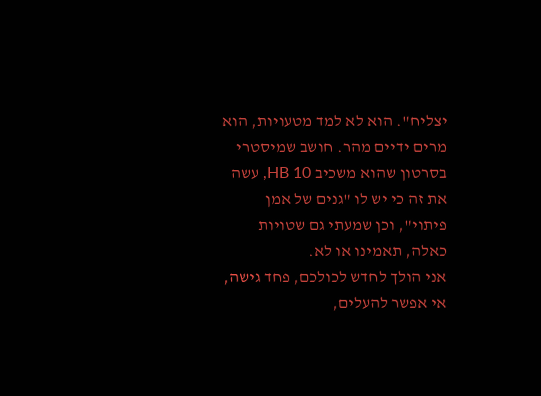יצליח". הוא לא למד מטעויות, הוא מרים ידיים מהר. חושב שמיסטרי בסרטון שהוא משכיב HB 10, עשה את זה כי יש לו "גנים של אמן פיתוי", וכן שמעתי גם שטויות כאלה, תאמינו או לא.
אני הולך לחדש לכולכם, פחד גישה, אי אפשר להעלים,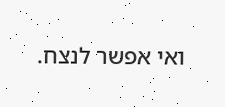ואי אפשר לנצח.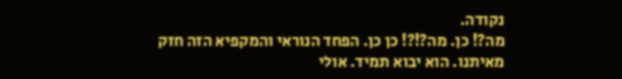נקודה.
מה?! כן. מה?!?! כן כן. הפחד הנוראי והמקפיא הזה חזק מאיתנו. הוא יבוא תמיד. אולי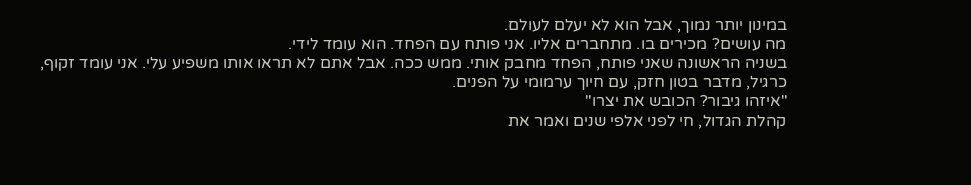במינון יותר נמוך, אבל הוא לא יעלם לעולם.
מה עושים? מכירים בו. מתחברים אליו. אני פותח עם הפחד. הוא עומד לידי.
בשניה הראשונה שאני פותח, הפחד מחבק אותי. ממש ככה. אבל אתם לא תראו אותו משפיע עלי. אני עומד זקוף, כרגיל, מדבר בטון חזק, עם חיוך ערמומי על הפנים.
"איזהו גיבור? הכובש את יצרו"
קהלת הגדול, חי לפני אלפי שנים ואמר את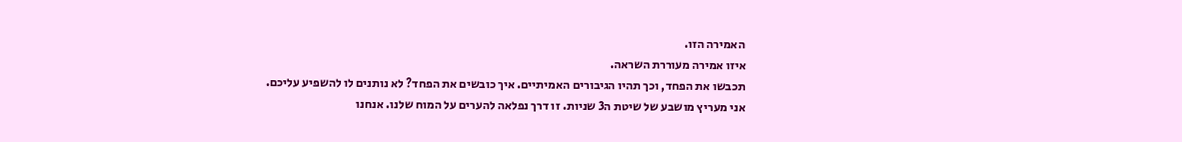האמירה הזו.
איזו אמירה מעוררת השראה.
תכבשו את הפחד, וכך תהיו הגיבורים האמיתיים. איך כובשים את הפחד? לא נותנים לו להשפיע עליכם.
אני מעריץ מושבע של שיטת ה3 שניות. זו דרך נפלאה להערים על המוח שלנו. אנחנו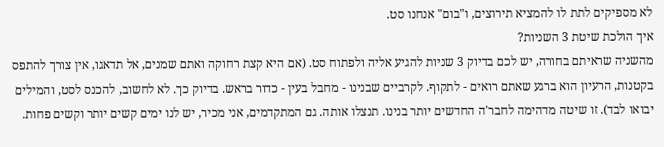לא מספיקים לתת לו להמציא תירוצים, ו"בום" אנחנו סט.
איך הולכת שיטת 3 השניות?
מהשניה שראיתם בחורה, יש לכם בדיוק 3 שניות להגיע אליה ולפתוח סט. (אם היא קצת רחוקה ואתם שמנים, אל תדאגו, אין צורך להתפס בקטנות, הרעיון הוא ברגע שאתם רואים - לתקוף. לקרביים שבנינו - מחבל בעין - כדור בראש. בדיוק כך. לא לחשוב, להכנס לסט, והמילים יבואו לבד). זו שיטה מדהימה לחבר'ה החדשים יותר בנינו. תנצלו אותה. גם המתקדמים, אני מכיר, יש לנו ימים קשים יותר וקשים פחות.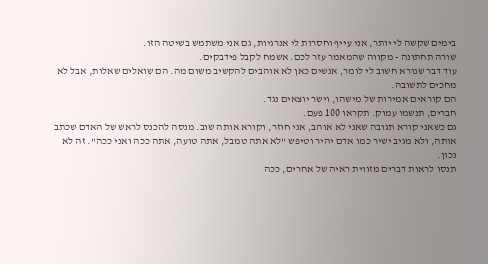בימים שקשה לי יותר, אני עייף וחסרות לי אנרגיות, גם אני משתמש בשיטה הזו.
שורה תחתונה - מקווה שהמאמר עזר לכם. אשמח לקבל פידבקים.
עוד דבר שנורא חשוב לי לומר, אנשים כאן לא אוהבים להקשיב משום מה. הם שואלים שאלות, אבל לא מחכים לתשובה.
הם קוראים אמירות של מישהו, וישר יוצאים נגד.
חברים, תנשמו עמוק. תקראו 100 פעם.
גם כשאני קורא תגובה שאני לא אוהב, אני חוזר, וקורא אותה שוב. מנסה להכנס לראש של האדם שכתב אותה, ולא מגיב ישיר כמו אדם יהיר וטיפש "לא אתה טמבל, אתה טועה, אתה ככה ואני ככה". זה לא נכון.
תנסו לראות דברים מזווית ראיה של אחרים, ככה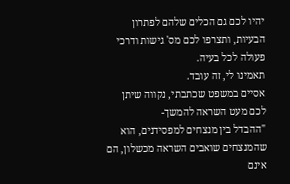יהיו לכם גם הכלים שלהם לפתרון הבעיות, ותצרפו לכם מס' גישות ודרכי פעולה לכל בעיה.
תאמינו לי, זה עובד.
אסיים במשפט שכתבתי, נקווה שיתן לכם מעט השראה להמשך-
"ההבדל בין מנצחים למפסידנים, הוא שהמנצחים שואבים השראה מכשלון, הם אינם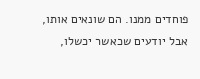פוחדים ממנו. הם שונאים אותו, אבל יודעים שכאשר יכשלו,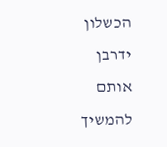הכשלון ידרבן אותם להמשיך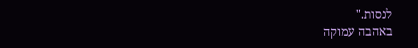לנסות."
באהבה עמוקה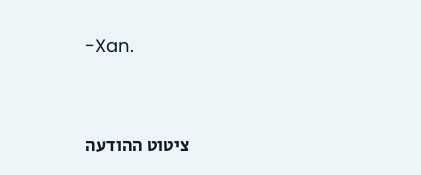-Xan.




ציטוט ההודעה